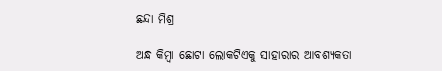ଛନ୍ଦା ମିଶ୍ର

ଅନ୍ଧ କିମ୍ବା ଛୋଟା ଲୋକଟିଏକୁ ସାହାରାର ଆବଶ୍ୟକତା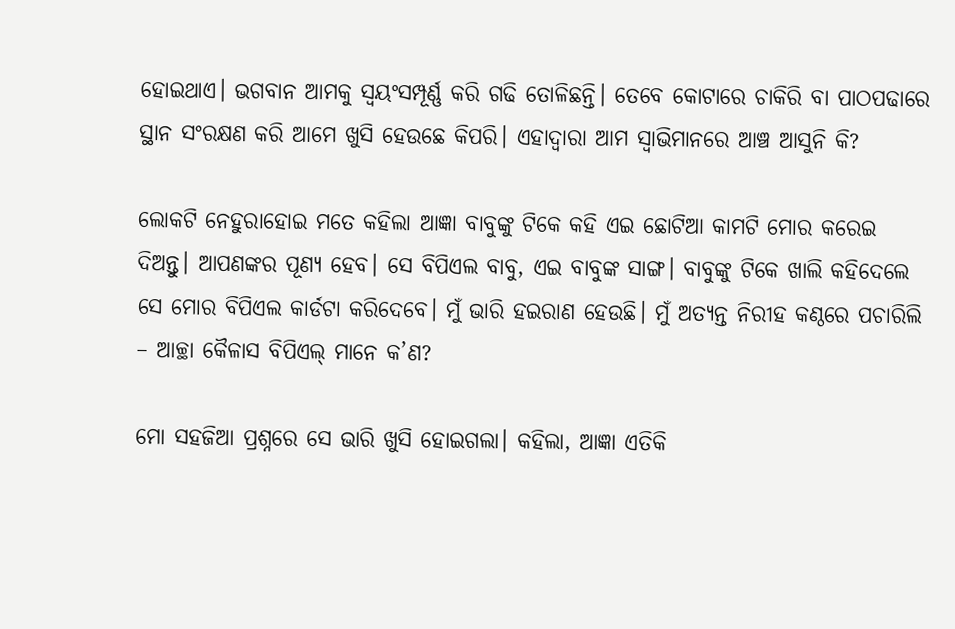ହୋଇଥାଏ। ଭଗବାନ ଆମକୁ ସ୍ଵୟଂସମ୍ପୂର୍ଣ୍ଣ କରି ଗଢି ତୋଳିଛନ୍ତି। ତେବେ କୋଟାରେ ଚାକିରି ବା ପାଠପଢାରେ ସ୍ଥାନ ସଂରକ୍ଷଣ କରି ଆମେ ଖୁସି ହେଉଛେ କିପରି। ଏହାଦ୍ଵାରା ଆମ ସ୍ଵାଭିମାନରେ ଆଞ୍ଚ ଆସୁନି କି?

ଲୋକଟି ନେହୁରାହୋଇ ମତେ କହିଲା ଆଜ୍ଞା ବାବୁଙ୍କୁ ଟିକେ କହି ଏଇ ଛୋଟିଆ କାମଟି ମୋର କରେଇ ଦିଅନ୍ତୁ। ଆପଣଙ୍କର ପୂଣ୍ୟ ହେବ। ସେ ବିପିଏଲ ବାବୁ, ଏଇ ବାବୁଙ୍କ ସାଙ୍ଗ। ବାବୁଙ୍କୁ ଟିକେ ଖାଲି କହିଦେଲେ ସେ ମୋର ବିପିଏଲ କାର୍ଡଟା କରିଦେବେ। ମୁଁ ଭାରି ହଇରାଣ ହେଉଛି। ମୁଁ ଅତ୍ୟନ୍ତ ନିରୀହ କଣ୍ଠରେ ପଚାରିଲି – ଆଚ୍ଛା କୈଳାସ ବିପିଏଲ୍ ମାନେ କ’ଣ?

ମୋ ସହଜିଆ ପ୍ରଶ୍ନରେ ସେ ଭାରି ଖୁସି ହୋଇଗଲା। କହିଲା, ଆଜ୍ଞା ଏତିକି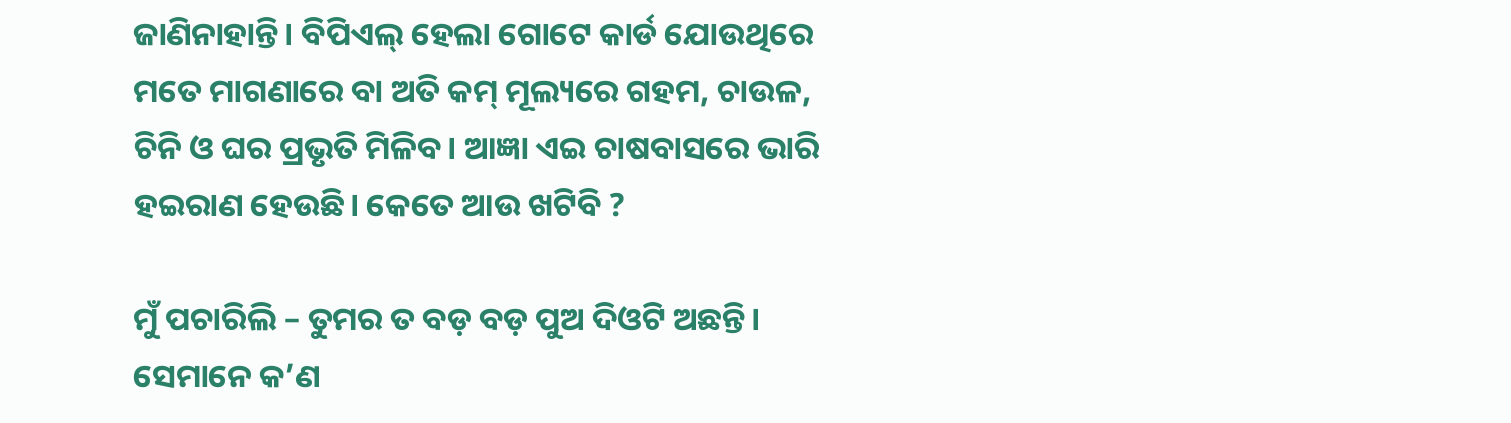ଜାଣିନାହାନ୍ତି। ବିପିଏଲ୍ ହେଲା ଗୋଟେ କାର୍ଡ ଯୋଉଥିରେ ମତେ ମାଗଣାରେ ବା ଅତି କମ୍ ମୂଲ୍ୟରେ ଗହମ, ଚାଉଳ, ଚିନି ଓ ଘର ପ୍ରଭୃତି ମିଳିବ। ଆଜ୍ଞା ଏଇ ଚାଷବାସରେ ଭାରି ହଇରାଣ ହେଉଛି। କେତେ ଆଉ ଖଟିବି ?

ମୁଁ ପଚାରିଲି – ତୁମର ତ ବଡ଼ ବଡ଼ ପୁଅ ଦିଓଟି ଅଛନ୍ତି। ସେମାନେ କ’ଣ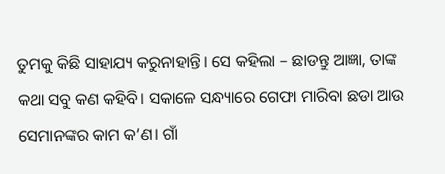ତୁମକୁ କିଛି ସାହାଯ୍ୟ କରୁନାହାନ୍ତି। ସେ କହିଲା – ଛାଡନ୍ତୁ ଆଜ୍ଞା, ତାଙ୍କ କଥା ସବୁ କଣ କହିବି। ସକାଳେ ସନ୍ଧ୍ୟାରେ ଗେଫା ମାରିବା ଛଡା ଆଉ ସେମାନଙ୍କର କାମ କ’ଣ। ଗାଁ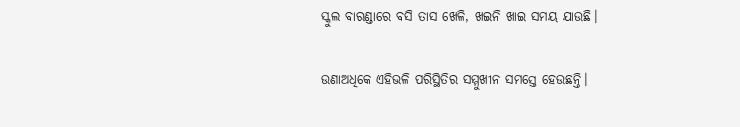ସ୍କୁଲ ବାରଣ୍ଡାରେ ବସି ତାସ ଖେଳି, ଖଇନି ଖାଇ ସମୟ ଯାଉଛି।

ଉଣାଅଧିକେ ଏହିଭଳି ପରିସ୍ଥିତିର ସମ୍ମୁଖୀନ ସମସ୍ତେ ହେଉଛନ୍ତି।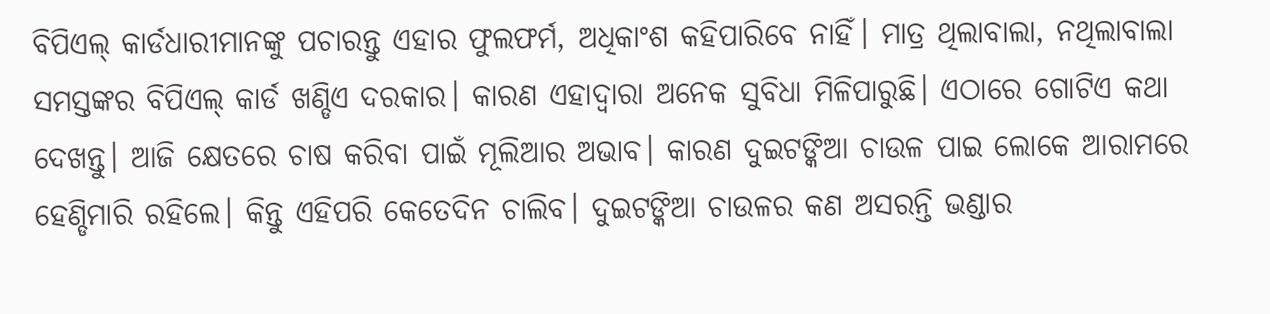ବିପିଏଲ୍ କାର୍ଡଧାରୀମାନଙ୍କୁ ପଚାରନ୍ତୁ ଏହାର ଫୁଲଫର୍ମ, ଅଧିକାଂଶ କହିପାରିବେ ନାହିଁ। ମାତ୍ର ଥିଲାବାଲା, ନଥିଲାବାଲା ସମସ୍ତଙ୍କର ବିପିଏଲ୍ କାର୍ଡ ଖଣ୍ଡିଏ ଦରକାର। କାରଣ ଏହାଦ୍ଵାରା ଅନେକ ସୁବିଧା ମିଳିପାରୁଛି। ଏଠାରେ ଗୋଟିଏ କଥା ଦେଖନ୍ତୁ। ଆଜି କ୍ଷେତରେ ଚାଷ କରିବା ପାଇଁ ମୂଲିଆର ଅଭାବ। କାରଣ ଦୁଇଟଙ୍କିଆ ଚାଉଳ ପାଇ ଲୋକେ ଆରାମରେ ହେଣ୍ଡିମାରି ରହିଲେ। କିନ୍ତୁ ଏହିପରି କେତେଦିନ ଚାଲିବ। ଦୁଇଟଙ୍କିଆ ଚାଉଳର କଣ ଅସରନ୍ତି ଭଣ୍ଡାର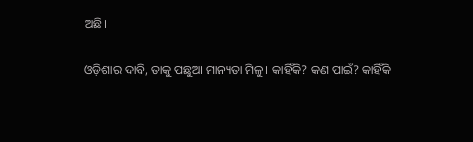ଅଛି।

ଓଡ଼ିଶାର ଦାବି, ତାକୁ ପଛୁଆ ମାନ୍ୟତା ମିଳୁ। କାହିଁକି? କଣ ପାଇଁ? କାହିଁକି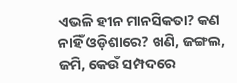ଏଭଳି ହୀନ ମାନସିକତା? କଣ ନାହିଁ ଓଡ଼ିଶାରେ? ଖଣି, ଜଙ୍ଗଲ, ଜମି, କେଉଁ ସମ୍ପଦରେ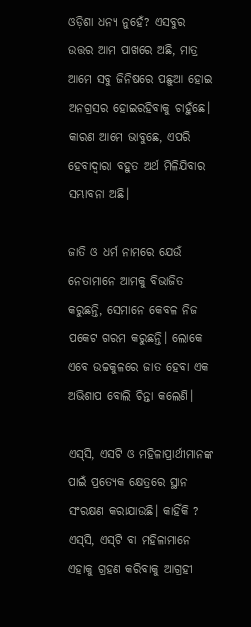ଓଡ଼ିଶା ଧନ୍ୟ ନୁହେଁ? ଏସବୁର ଉତ୍ତର ଆମ ପାଖରେ ଅଛି, ମାତ୍ର ଆମେ ସବୁ ଜିନିଷରେ ପଛୁଆ ହୋଇ ଅନଗ୍ରସର ହୋଇରହିବାକୁ ଚାହୁଁଛେ। କାରଣ ଆମେ ଭାବୁଛେ, ଏପରି ହେବାଦ୍ଵାରା ବହୁତ ଅର୍ଥ ମିଳିଯିବାର ସମ୍ଭାବନା ଅଛି।

ଜାତି ଓ ଧର୍ମ ନାମରେ ଯେଉଁ ନେତାମାନେ ଆମକୁ ବିଭାଜିତ କରୁଛନ୍ତି, ସେମାନେ କେବଳ ନିଜ ପକେଟ ଗରମ କରୁଛନ୍ତି। ଲୋକେ ଏବେ ଉଚ୍ଚକୁଳରେ ଜାତ ହେବା ଏକ ଅଭିଶାପ ବୋଲି ଚିନ୍ତା କଲେଣି।

ଏସ୍‌ସି, ଏସଟି ଓ ମହିଳାପ୍ରାର୍ଥୀମାନଙ୍କ ପାଇଁ ପ୍ରତ୍ୟେକ କ୍ଷେତ୍ରରେ ସ୍ଥାନ ସଂରକ୍ଷଣ କରାଯାଉଛି। କାହିଁକି ? ଏସ୍‌ସି, ଏସ୍‌ଟି ବା ମହିଳାମାନେ ଏହାକୁ ଗ୍ରହଣ କରିବାକୁ ଆଗ୍ରହୀ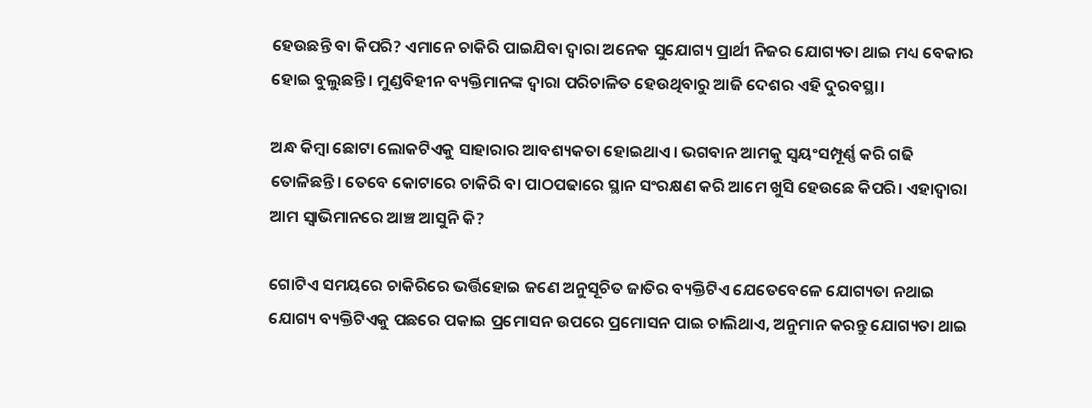ହେଉଛନ୍ତି ବା କିପରି? ଏମାନେ ଚାକିରି ପାଇଯିବା ଦ୍ଵାରା ଅନେକ ସୁଯୋଗ୍ୟ ପ୍ରାର୍ଥୀ ନିଜର ଯୋଗ୍ୟତା ଥାଇ ମଧ୍ୟ ବେକାର ହୋଇ ବୁଲୁଛନ୍ତି। ମୁଣ୍ଡବିହୀନ ବ୍ୟକ୍ତିମାନଙ୍କ ଦ୍ଵାରା ପରିଚାଳିତ ହେଉଥିବାରୁ ଆଜି ଦେଶର ଏହି ଦୁରବସ୍ଥା।

ଅନ୍ଧ କିମ୍ବା ଛୋଟା ଲୋକଟିଏକୁ ସାହାରାର ଆବଶ୍ୟକତା ହୋଇଥାଏ। ଭଗବାନ ଆମକୁ ସ୍ଵୟଂସମ୍ପୂର୍ଣ୍ଣ କରି ଗଢି ତୋଳିଛନ୍ତି। ତେବେ କୋଟାରେ ଚାକିରି ବା ପାଠପଢାରେ ସ୍ଥାନ ସଂରକ୍ଷଣ କରି ଆମେ ଖୁସି ହେଉଛେ କିପରି। ଏହାଦ୍ଵାରା ଆମ ସ୍ଵାଭିମାନରେ ଆଞ୍ଚ ଆସୁନି କି?

ଗୋଟିଏ ସମୟରେ ଚାକିରିରେ ଭର୍ତ୍ତିହୋଇ ଜଣେ ଅନୁସୂଚିତ ଜାତିର ବ୍ୟକ୍ତିଟିଏ ଯେତେବେଳେ ଯୋଗ୍ୟତା ନଥାଇ ଯୋଗ୍ୟ ବ୍ୟକ୍ତିଟିଏକୁ ପଛରେ ପକାଇ ପ୍ରମୋସନ ଉପରେ ପ୍ରମୋସନ ପାଇ ଚାଲିଥାଏ, ଅନୁମାନ କରନ୍ତୁ ଯୋଗ୍ୟତା ଥାଇ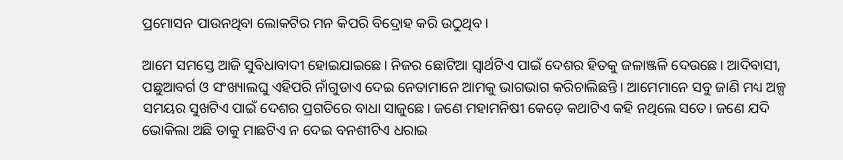ପ୍ରମୋସନ ପାଉନଥିବା ଲୋକଟିର ମନ କିପରି ବିଦ୍ରୋହ କରି ଉଠୁଥିବ।

ଆମେ ସମସ୍ତେ ଆଜି ସୁବିଧାବାଦୀ ହୋଇଯାଇଛେ। ନିଜର ଛୋଟିଆ ସ୍ଵାର୍ଥଟିଏ ପାଇଁ ଦେଶର ହିତକୁ ଜଳାଞ୍ଜଳି ଦେଉଛେ। ଆଦିବାସୀ, ପଛୁଆବର୍ଗ ଓ ସଂଖ୍ୟାଲଘୁ ଏହିପରି ନାଁଗୁଡାଏ ଦେଇ ନେତାମାନେ ଆମକୁ ଭାଗଭାଗ କରିଚାଲିଛନ୍ତି। ଆମେମାନେ ସବୁ ଜାଣି ମଧ୍ୟ ଅଳ୍ପ ସମୟର ସୁଖଟିଏ ପାଇଁ ଦେଶର ପ୍ରଗତିରେ ବାଧା ସାଜୁଛେ। ଜଣେ ମହାମନିଷୀ କେଡ଼େ କଥାଟିଏ କହି ନଥିଲେ ସତେ। ଜଣେ ଯଦି ଭୋକିଲା ଅଛି ତାକୁ ମାଛଟିଏ ନ ଦେଇ ବନଶୀଟିଏ ଧରାଇ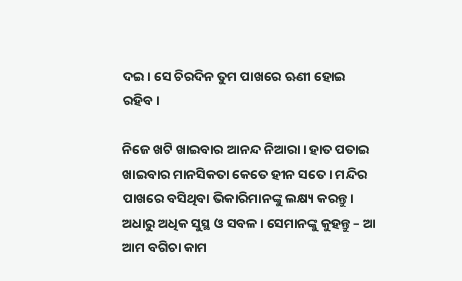ଦଇ। ସେ ଚିରଦିନ ତୁମ ପାଖରେ ଋଣୀ ହୋଇ ରହିବ।

ନିଜେ ଖଟି ଖାଇବାର ଆନନ୍ଦ ନିଆରା। ହାତ ପତାଇ ଖାଇବାର ମାନସିକତା କେତେ ହୀନ ସତେ। ମନ୍ଦିର ପାଖରେ ବସିଥିବା ଭିକାରିମାନଙ୍କୁ ଲକ୍ଷ୍ୟ କରନ୍ତୁ।  ଅଧାରୁ ଅଧିକ ସୁସ୍ଥ ଓ ସବଳ। ସେମାନଙ୍କୁ କୁହନ୍ତୁ – ଆ ଆମ ବଗିଚା କାମ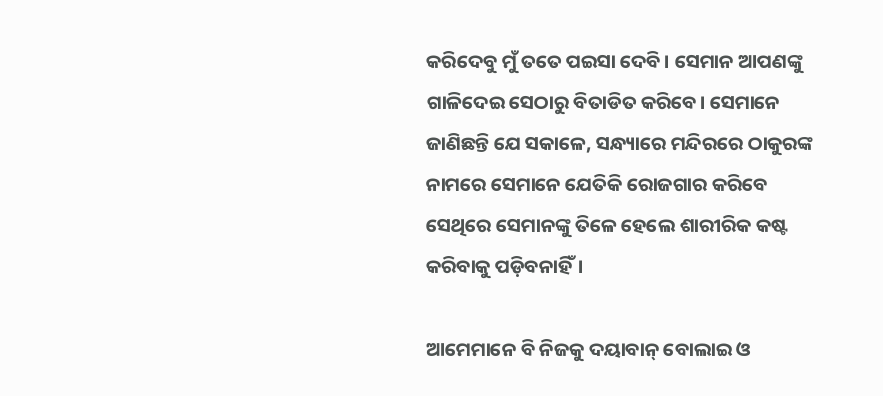କରିଦେବୁ ମୁଁ ତତେ ପଇସା ଦେବି। ସେମାନ ଆପଣଙ୍କୁ ଗାଳିଦେଇ ସେଠାରୁ ବିତାଡିତ କରିବେ। ସେମାନେ ଜାଣିଛନ୍ତି ଯେ ସକାଳେ, ସନ୍ଧ୍ୟାରେ ମନ୍ଦିରରେ ଠାକୁରଙ୍କ ନାମରେ ସେମାନେ ଯେତିକି ରୋଜଗାର କରିବେ ସେଥିରେ ସେମାନଙ୍କୁ ତିଳେ ହେଲେ ଶାରୀରିକ କଷ୍ଟ କରିବାକୁ ପଡ଼ିବନାହିଁ।

ଆମେମାନେ ବି ନିଜକୁ ଦୟାବାନ୍ ବୋଲାଇ ଓ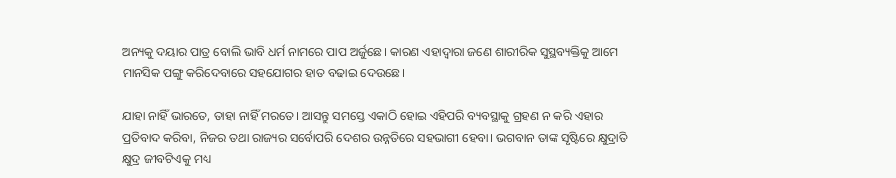ଅନ୍ୟକୁ ଦୟାର ପାତ୍ର ବୋଲି ଭାବି ଧର୍ମ ନାମରେ ପାପ ଅର୍ଜୁଛେ। କାରଣ ଏହାଦ୍ଵାରା ଜଣେ ଶାରୀରିକ ସୁସ୍ଥବ୍ୟକ୍ତିକୁ ଆମେ ମାନସିକ ପଙ୍ଗୁ କରିଦେବାରେ ସହଯୋଗର ହାତ ବଢାଇ ଦେଉଛେ।

ଯାହା ନାହିଁ ଭାରତେ, ତାହା ନାହିଁ ମରତେ। ଆସନ୍ତୁ ସମସ୍ତେ ଏକାଠି ହୋଇ ଏହିପରି ବ୍ୟବସ୍ଥାକୁ ଗ୍ରହଣ ନ କରି ଏହାର ପ୍ରତିବାଦ କରିବା, ନିଜର ତଥା ରାଜ୍ୟର ସର୍ବୋପରି ଦେଶର ଉନ୍ନତିରେ ସହଭାଗୀ ହେବା। ଭଗବାନ ତାଙ୍କ ସୃଷ୍ଟିରେ କ୍ଷୁଦ୍ରାତି କ୍ଷୁଦ୍ର ଜୀବଟିଏକୁ ମଧ୍ୟ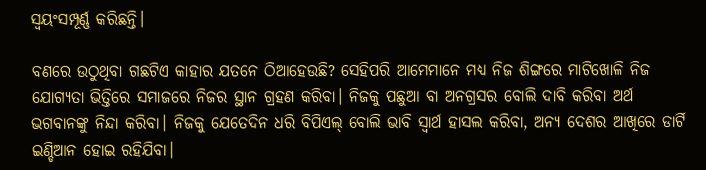ସ୍ଵୟଂସମ୍ପୂର୍ଣ୍ଣ କରିଛନ୍ତି।

ବଣରେ ଉଠୁଥିବା ଗଛଟିଏ କାହାର ଯତନେ ଠିଆହେଉଛି? ସେହିପରି ଆମେମାନେ ମଧ୍ୟ ନିଜ ଶିଙ୍ଗରେ ମାଟିଖୋଳି ନିଜ ଯୋଗ୍ୟତା ଭିତ୍ତିରେ ସମାଜରେ ନିଜର ସ୍ଥାନ ଗ୍ରହଣ କରିବା। ନିଜକୁ ପଛୁଆ ବା ଅନଗ୍ରସର ବୋଲି ଦାବି କରିବା ଅର୍ଥ ଭଗବାନଙ୍କୁ ନିନ୍ଦା କରିବା। ନିଜକୁ ଯେତେଦିନ ଧରି ବିପିଏଲ୍ ବୋଲି ଭାବି ସ୍ଵାର୍ଥ ହାସଲ କରିବା, ଅନ୍ୟ ଦେଶର ଆଖିରେ ଡାର୍ଟି ଇଣ୍ଡିଆନ ହୋଇ ରହିଯିବା।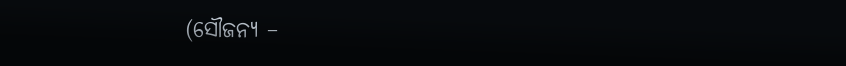(ସୌଜନ୍ୟ –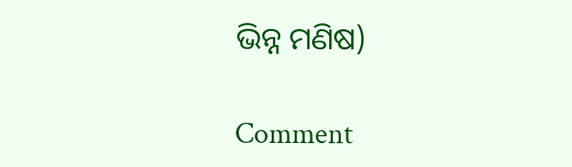ଭିନ୍ନ ମଣିଷ)

Comment